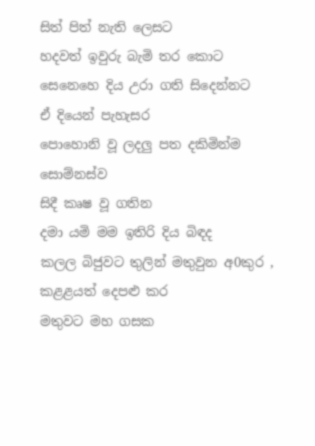සිත් පිත් නැති ලෙසට
හදවත් ඉවුරු බැමි තර කොට
සෙනෙහෙ දිය උරා ගති සිදෙන්නට
ඒ දියෙන් පැහැසර
පොහොනි වූ ලදලු පත දකිමින්ම
සොම්නස්ව
සිදී කෘෂ වූ ගතින
දමා යමි මම ඉතිරි දිය බිඳද
කලල බිජුවට තුලින් මතුවුන අ0කුර ,
කළළයත් දෙපළු කර
මතුවට මහ ගසක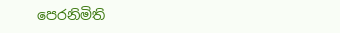පෙරනිමිති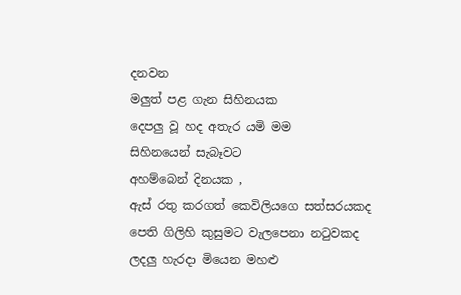දනවන
මලුත් පළ ගැන සිහිනයක
දෙපලු වූ හද අතැර යමි මම
සිහිනයෙන් සැබෑවට
අහම්බෙන් දිනයක ,
ඇස් රතු කරගත් කෙවිලියගෙ සත්සරයකද
පෙති ගිලිහි කුසුමට වැලපෙනා නටුවකද
ලදලු හැරදා මියෙන මහළු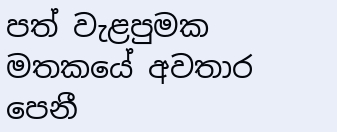පත් වැළපුමක
මතකයේ අවතාර පෙනී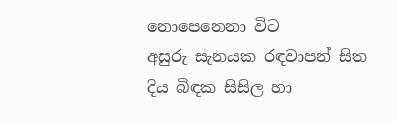නොපෙනෙනා විට
අසුරු සැනයක රඳවාපන් සිත
දිය බිඳක සිසිල හා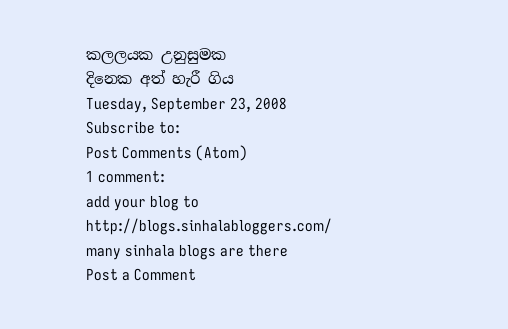කලලයක උනුසුමක
දිනෙක අත් හැරී ගිය
Tuesday, September 23, 2008
Subscribe to:
Post Comments (Atom)
1 comment:
add your blog to
http://blogs.sinhalabloggers.com/
many sinhala blogs are there
Post a Comment